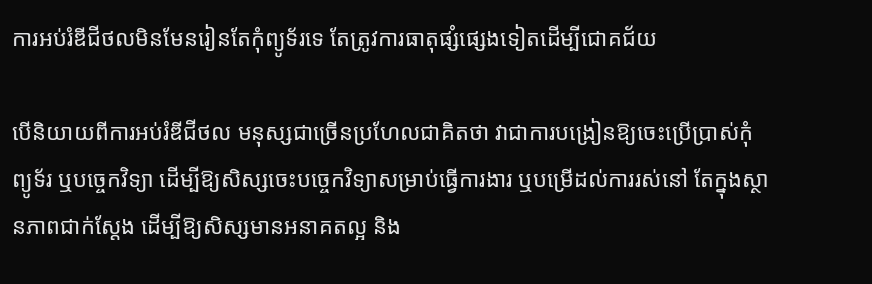ការអប់រំឌីជីថលមិនមែនរៀនតែកុំព្យូទ័រទេ តែត្រូវការធាតុផ្សំផ្សេងទៀតដើម្បីជោគជ័យ

បើនិយាយពីការអប់រំឌីជីថល មនុស្សជាច្រើនប្រហែលជាគិតថា វាជាការបង្រៀនឱ្យចេះប្រើប្រាស់កុំព្យូទ័រ ឬបច្ចេកវិទ្យា ដើម្បីឱ្យសិស្សចេះបច្ចេកវិទ្យាសម្រាប់ធ្វើការងារ ឬបម្រើដល់ការរស់នៅ តែក្នុងស្ថានភាពជាក់ស្តែង ដើម្បីឱ្យសិស្សមានអនាគតល្អ និង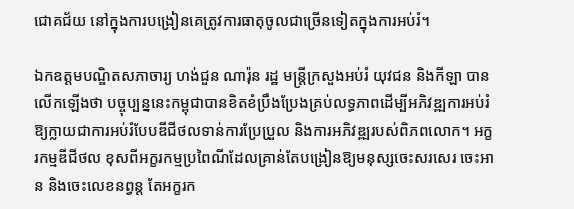ជោគជ័យ នៅក្នុងការបង្រៀនគេត្រូវការធាតុចូលជាច្រើនទៀតក្នុងការអប់រំ។

ឯកឧត្តមបណ្ឌិតសភាចារ្យ ហង់ជួន ណារ៉ុន រដ្ឋ មន្ត្រីក្រសួងអប់រំ យុវជន និងកីឡា បានលើកឡើងថា បច្ចុប្បន្ននេះកម្ពុជាបានខិតខំប្រឹងប្រែងគ្រប់លទ្ធភាពដើម្បីអភិវឌ្ឍការអប់រំឱ្យក្លាយជាការអប់រំបែបឌីជីថលទាន់ការប្រែប្រួល និងការអភិវឌ្ឍរបស់ពិភពលោក។ អក្ខរកម្មឌីជីថល ខុសពីអក្ខរកម្មប្រពៃណីដែលគ្រាន់តែបង្រៀនឱ្យមនុស្សចេះសរសេរ ចេះអាន និងចេះលេខនព្វន្ត តែអក្ខរក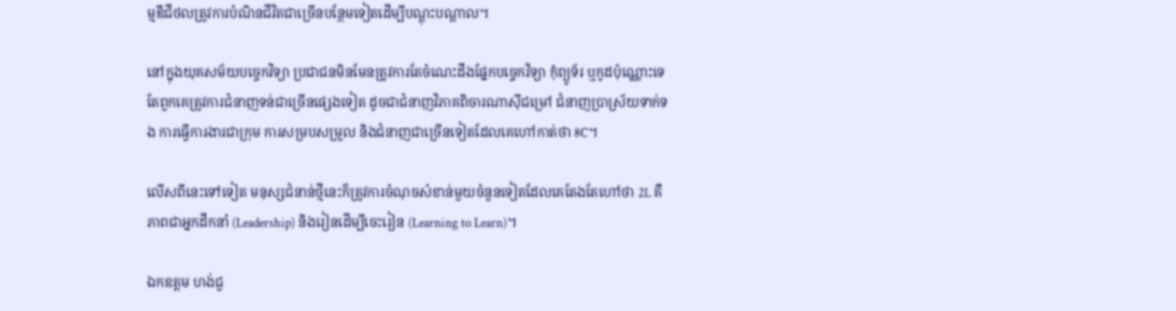ម្មឌីជីថលត្រូវការបំណិនជីវិតជាច្រើនបន្ថែមទៀតដើម្បីបណ្តុះបណ្តាល។

នៅក្នុងយុគសម័យបច្ចេកវិទ្យា ប្រជាជនមិនមែនត្រូវការតែចំណេះដឹងផ្នែកបច្ចេកវិទ្យា កុំព្យូទ័រ ឬកូដប៉ុណ្ណោះទេ តែពួកគេត្រូវការជំនាញទន់ជាច្រើនផ្សេងទៀត ដូចជាជំនាញវិភាគពិចារណាស៊ីជម្រៅ ជំនាញប្រាស្រ័យទាក់ទង ការធ្វើការងារជាក្រុម ការសម្របសម្រួល និងជំនាញជាច្រើនទៀតដែលគេហៅកាត់ថា 8C។

លើសពីនេះទៅទៀត មនុស្សជំនាន់ថ្មីនេះក៏ត្រូវការចំណុចសំខាន់មួយចំនួនទៀតដែលគេតែងតែហៅថា 2L គឺភាពជាអ្នកដឹកនាំ (Leadership) និងរៀនដើម្បីចេះរៀន (Learning to Learn)។

ឯកឧត្តម ហង់ជួ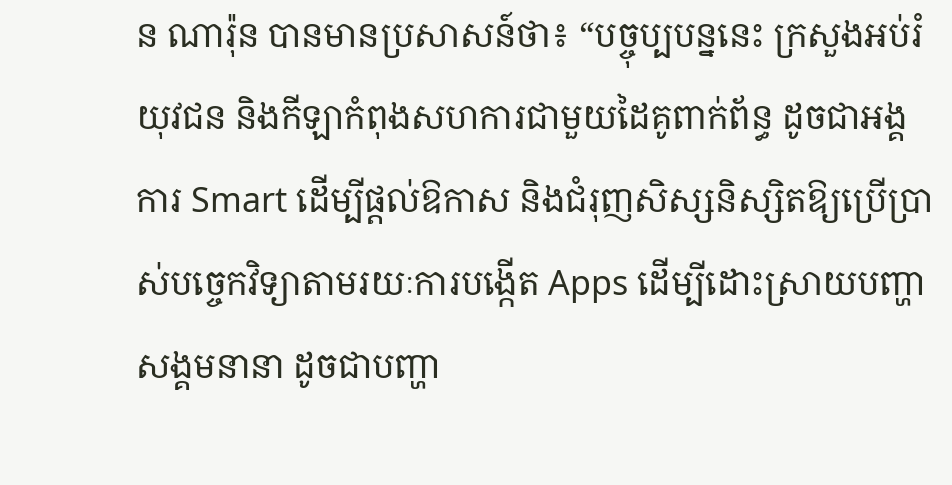ន ណារ៉ុន បានមានប្រសាសន៍ថា៖ “បច្ចុប្បបន្ននេះ ក្រសួងអប់រំយុវជន និងកីឡាកំពុងសហការជាមួយដៃគូពាក់ព័ន្ធ ដូចជាអង្គការ Smart ដើម្បីផ្តល់ឱកាស និងជំរុញសិស្សនិស្សិតឱ្យប្រើប្រាស់បច្ចេកវិទ្យាតាមរយៈការបង្កើត Apps ដើម្បីដោះស្រាយបញ្ហាសង្គមនានា ដូចជាបញ្ហា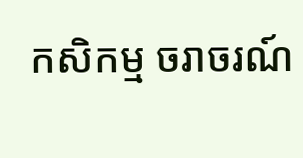កសិកម្ម ចរាចរណ៍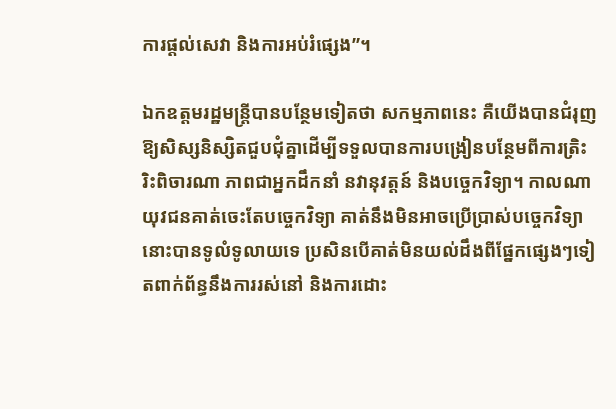ការផ្តល់សេវា និងការអប់រំផ្សេង”។

ឯកឧត្តមរដ្ឋមន្ត្រីបានបន្ថែមទៀតថា សកម្មភាពនេះ គឺយើងបានជំរុញឱ្យសិស្សនិស្សិតជួបជុំគ្នាដើម្បីទទួលបានការបង្រៀនបន្ថែមពីការត្រិះរិះពិចារណា ភាពជាអ្នកដឹកនាំ នវានុវត្តន៍ និងបច្ចេកវិទ្យា។ កាលណាយុវជនគាត់ចេះតែបច្ចេកវិទ្យា គាត់នឹងមិនអាចប្រើប្រាស់បច្ចេកវិទ្យានោះបានទូលំទូលាយទេ ប្រសិនបើគាត់មិនយល់ដឹងពីផ្នែកផ្សេងៗទៀតពាក់ព័ន្ធនឹងការរស់នៅ និងការដោះ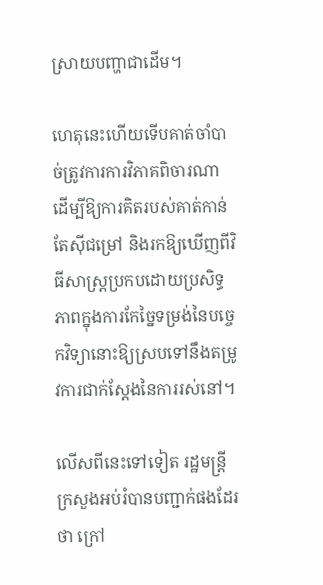ស្រាយបញ្ហាជាដើម។

ហេតុនេះហើយទើបគាត់ចាំបាច់ត្រូវការការវិភាគពិចារណា ដើម្បីឱ្យការគិតរបស់គាត់កាន់តែស៊ីជម្រៅ និងរកឱ្យឃើញពីវិធីសាស្ត្រប្រកបដោយប្រសិទ្ធភាពក្នុងការកែច្នៃទម្រង់នៃបច្ចេកវិទ្យានោះឱ្យស្របទៅនឹងតម្រូវការជាក់ស្តែងនៃការរស់នៅ។

លើសពីនេះទៅទៀត រដ្ឋមន្ត្រីក្រសួងអប់រំបានបញ្ជាក់ផងដែរថា ក្រៅ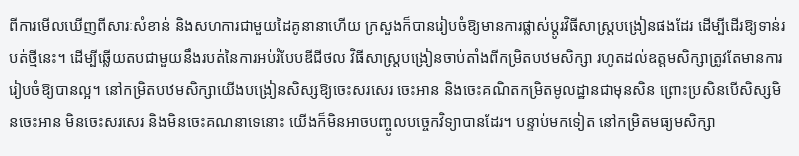ពីការមើលឃើញពីសារៈសំខាន់ និងសហការជាមួយដៃគូនានាហើយ ក្រសួងក៏បានរៀបចំឱ្យមានការផ្លាស់ប្តូរវិធីសាស្ត្របង្រៀនផងដែរ ដើម្បីដើរឱ្យទាន់របត់ថ្មីនេះ។ ដើម្បីឆ្លើយតបជាមួយនឹងរបត់នៃការអប់រំបែបឌីជីថល វិធីសាស្ត្របង្រៀនចាប់តាំងពីកម្រិតបឋមសិក្សា រហូតដល់ឧត្តមសិក្សាត្រូវតែមានការរៀបចំឱ្យបានល្អ។ នៅកម្រិតបឋមសិក្សាយើងបង្រៀនសិស្សឱ្យចេះសរសេរ ចេះអាន និងចេះគណិតកម្រិតមូលដ្ឋានជាមុនសិន ព្រោះប្រសិនបើសិស្សមិនចេះអាន មិនចេះសរសេរ និងមិនចេះគណនាទេនោះ យើងក៏មិនអាចបញ្ចូលបច្ចេកវិទ្យាបានដែរ។ បន្ទាប់មកទៀត នៅកម្រិតមធ្យមសិក្សា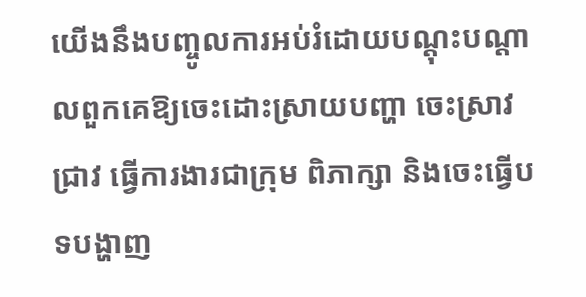យើងនឹងបញ្ចូលការអប់រំដោយបណ្តុះបណ្តាលពួកគេឱ្យចេះដោះស្រាយបញ្ហា ចេះស្រាវជ្រាវ ធ្វើការងារជាក្រុម ពិភាក្សា និងចេះធ្វើបទបង្ហាញ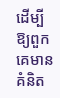ដើម្បីឱ្យពួកគេមានគំនិត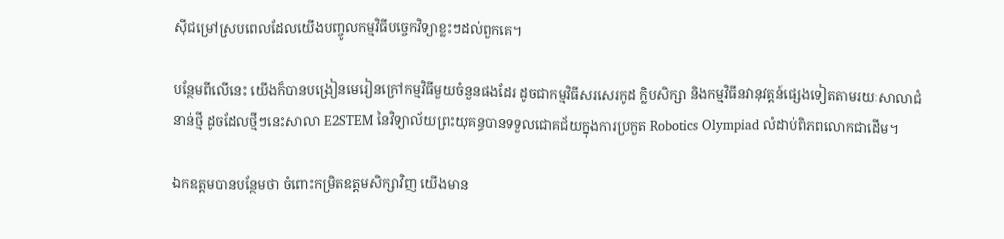ស៊ីជម្រៅស្របពេលដែលយើងបញ្ចូលកម្មវិធីបច្ចេកវិទ្យាខ្លះៗដល់ពួកគេ។

បន្ថែមពីលើនេះ យើងក៏បានបង្រៀនមេរៀនក្រៅកម្មវិធីមួយចំនួនផងដែរ ដូចជាកម្មវិធីសរសេរកូដ ក្លិបសិក្សា និងកម្មវិធីនវានុវត្តន៍ផ្សេងទៀតតាមរយៈសាលាជំនាន់ថ្មី ដូចដែលថ្មីៗនេះសាលា E2STEM នៃវិទ្យាល័យព្រះយុគន្ធបានទទួលជោគជ័យក្នុងការប្រកួត Robotics Olympiad លំដាប់ពិភពលោកជាដើម។

ឯកឧត្តមបានបន្ថែមថា ចំពោះកម្រិតឧត្តមសិក្សាវិញ យើងមាន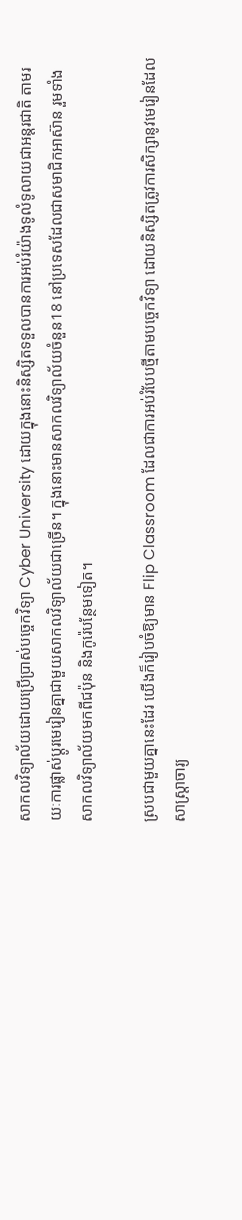សាកលវិទ្យាល័យដោយប្រើប្រាស់បច្ចេកវិទ្យា Cyber University ដោយក្នុងនោះនិស្សិតទទួលបានការអប់រំយ៉ាងទូលំទូលាយជាអន្តរជាតិ តាមរយៈការផ្លាស់ប្តូរមេរៀនគ្នាជាមួយសាកលវិទ្យាល័យជាច្រើន។ ក្នុងនោះមានសាកលវិទ្យាល័យចំនួន18 នៅប្រទេសដែលជាសមាជិកអាស៊ាន រួមទាំងសាកលវិទ្យាល័យមកពីជប៉ុន និងកូរ៉េបន្ថែមទៀត។

ស្របជាមួយគ្នានេះដែរ យើងក៏រៀបចំឱ្យមាន Flip Classroom ដែលជាការអប់រំបែបថ្មីតាមបច្ចេកវិទ្យា ដោយនិស្សិតត្រូវការសិក្សានូវមេរៀនដែលសាស្ត្រាចារ្យ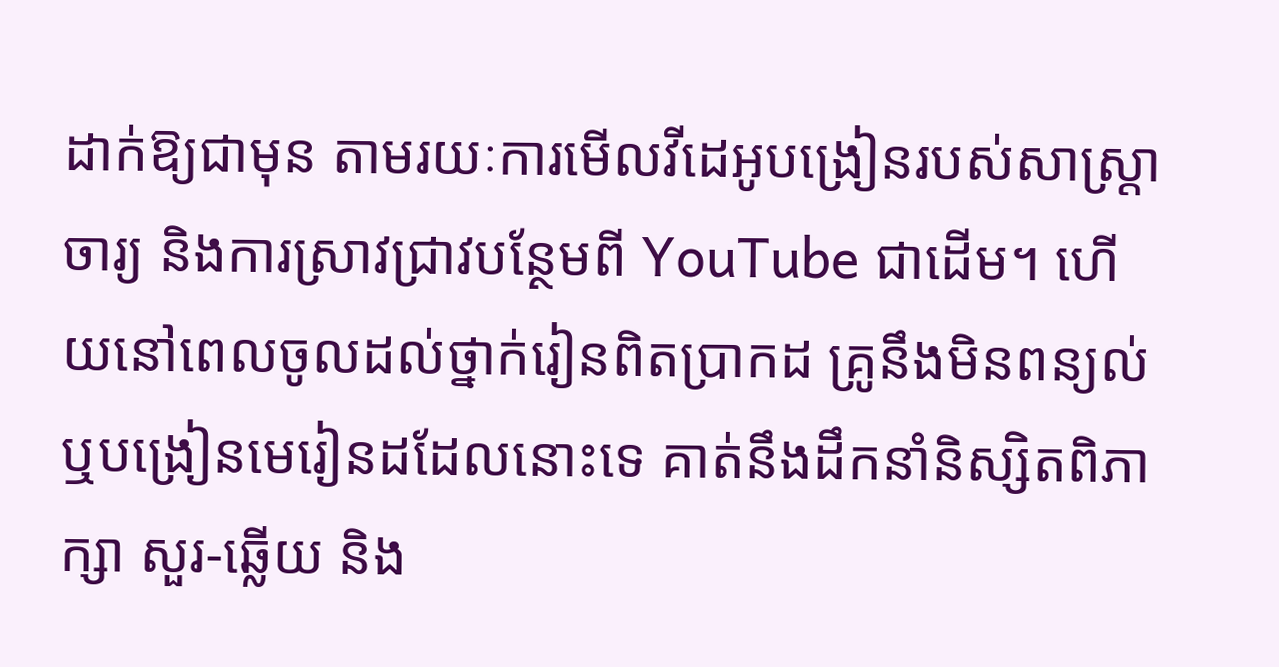ដាក់ឱ្យជាមុន តាមរយៈការមើលវីដេអូបង្រៀនរបស់សាស្ត្រាចារ្យ និងការស្រាវជ្រាវបន្ថែមពី YouTube ជាដើម។ ហើយនៅពេលចូលដល់ថ្នាក់រៀនពិតប្រាកដ គ្រូនឹងមិនពន្យល់ ឬបង្រៀនមេរៀនដដែលនោះទេ គាត់នឹងដឹកនាំនិស្សិតពិភាក្សា សួរ-ឆ្លើយ និង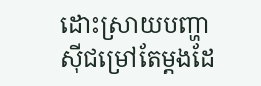ដោះស្រាយបញ្ហាស៊ីជម្រៅតែម្តងដែ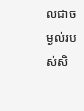លជាចម្ងល់របស់សិ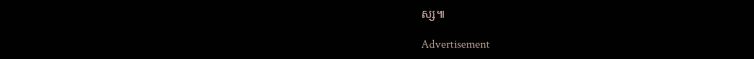ស្ស៕

Advertisement